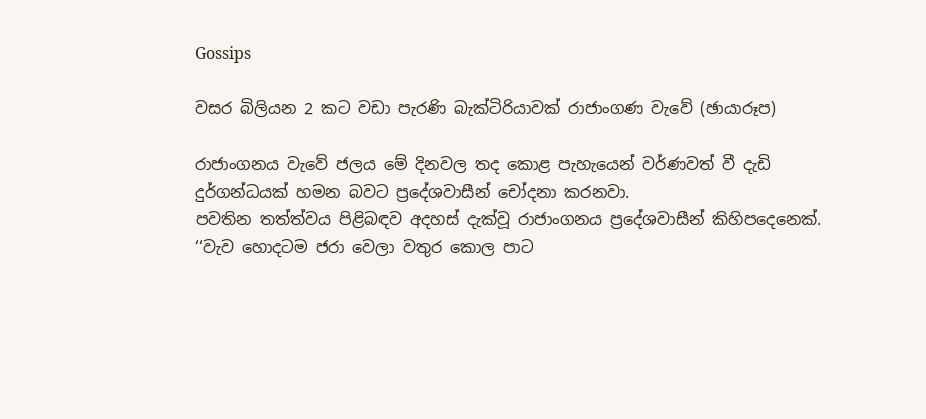Gossips

වසර බිලියන 2 කට වඩා පැරණි බැක්ටිරියාවක් රාජාංගණ වැවේ (ඡායාරූප)

රාජාංගනය වැවේ ජලය මේ දිනවල තද කොළ පැහැයෙන් වර්ණවත් වී දැඩි දුර්ගන්ධයක් හමන බවට ප්‍රදේශවාසීන් චෝදනා කරනවා.
පවතින තත්ත්වය පිළිබඳව අදහස් දැක්වූ රාජාංගනය ප්‍රදේශවාසීන් කිහිපදෙනෙක්.
‘‘වැව හොදටම ජරා වෙලා වතුර කොල පාට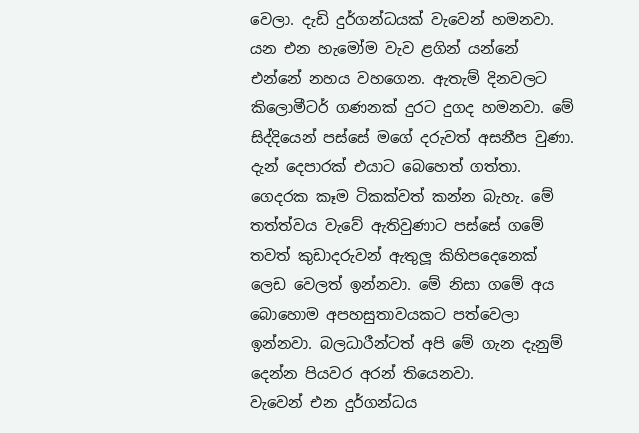වෙලා. දැඩි දුර්ගන්ධයක් වැවෙන් හමනවා. යන එන හැමෝම වැව ළගින් යන්නේ එන්නේ නහය වහගෙන. ඇතැම් දිනවලට කිලොමීටර් ගණනක් දුරට දුගද හමනවා. මේ සිද්දියෙන් පස්සේ මගේ දරුවත් අසනීප වුණා.
දැන් දෙපාරක් එයාට බෙහෙත් ගත්තා. ගෙදරක කෑම ටිකක්වත් කන්න බැහැ. මේ තත්ත්වය වැවේ ඇතිවුණාට පස්සේ ගමේ තවත් කුඩාදරුවන් ඇතුලූ කිහිපදෙනෙක් ලෙඩ වෙලත් ඉන්නවා. මේ නිසා ගමේ අය බොහොම අපහසුතාවයකට පත්වෙලා ඉන්නවා. බලධාරීන්ටත් අපි මේ ගැන දැනුම් දෙන්න පියවර අරන් තියෙනවා.
වැවෙන් එන දුර්ගන්ධය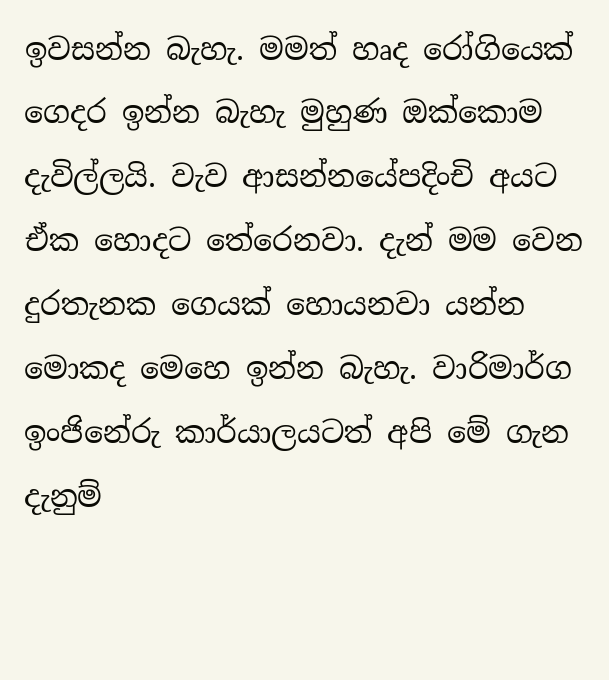ඉවසන්න බැහැ. මමත් හෘද රෝගියෙක් ගෙදර ඉන්න බැහැ මුහුණ ඔක්කොම දැවිල්ලයි. වැව ආසන්නයේපදිංචි අයට ඒක හොදට තේරෙනවා. දැන් මම වෙන දුරතැනක ගෙයක් හොයනවා යන්න මොකද මෙහෙ ඉන්න බැහැ. වාරිමාර්ග ඉංජිනේරු කාර්යාලයටත් අපි මේ ගැන දැනුම්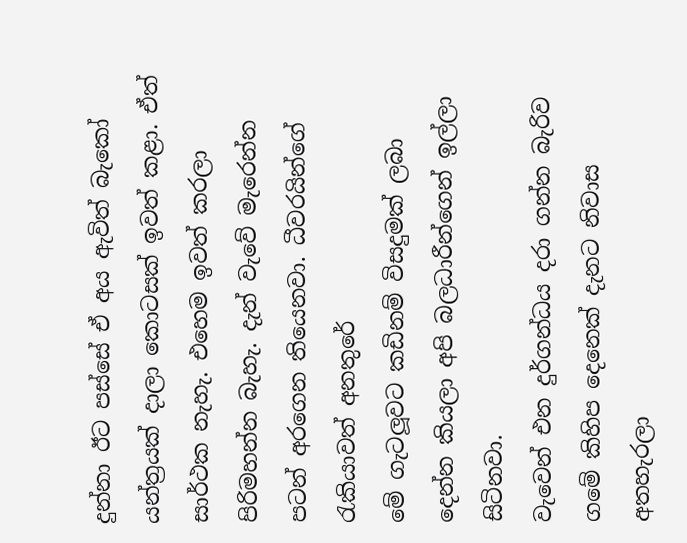දුන්නා ඊට පස්සේ ඒ අය ඇවිත් බැකෝ යන්ත්‍රයක් දාලා කොටසක් ඉවත් කළා. ඒත් සාර්ථක නැහැ. එහෙම ඉවත් කරලා පිරිමහන්න බැහැ. දැන් වැවේ මැරෙන්න පටන් අරගෙන තියෙනවා. ධීවරයින්ගේ රැකියාවත් අනතුරේ
මේ ගැටලූවට කඩිනම් විසදුමක් ලබා දෙන්න කියලා අපි බලධාරීන්ගෙන් ඉල්ලා සිටිනවා.
වැවෙන් එන දුර්ගන්ධය දරා ගන්න බැරිව ගමේ කිහිප දෙනෙක් දැනට නිවාස අතහැරලා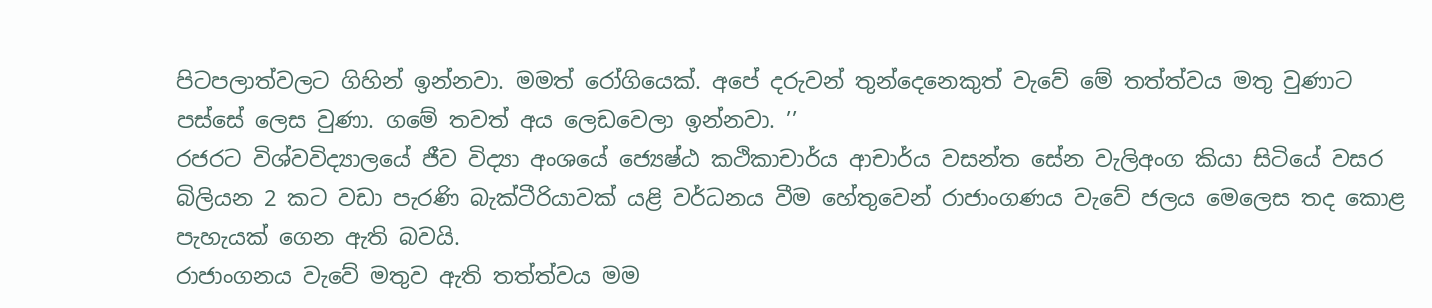පිටපලාත්වලට ගිහින් ඉන්නවා. මමත් රෝගියෙක්. අපේ දරුවන් තුන්දෙනෙකුත් වැවේ මේ තත්ත්වය මතු වුණාට පස්සේ ලෙස වුණා. ගමේ තවත් අය ලෙඩවෙලා ඉන්නවා. ’’
රජරට විශ්වවිද්‍යාලයේ ජීව විද්‍යා අංශයේ ජ්‍යෙෂ්ඨ කථිකාචාර්ය ආචාර්ය වසන්ත සේන වැලිඅංග කියා සිටියේ වසර බිලියන 2 කට වඩා පැරණි බැක්ටීරියාවක් යළි වර්ධනය වීම හේතුවෙන් රාජාංගණය වැවේ ජලය මෙලෙස තද කොළ පැහැයක් ගෙන ඇති බවයි.
රාජාංගනය වැවේ මතුව ඇති තත්ත්වය මම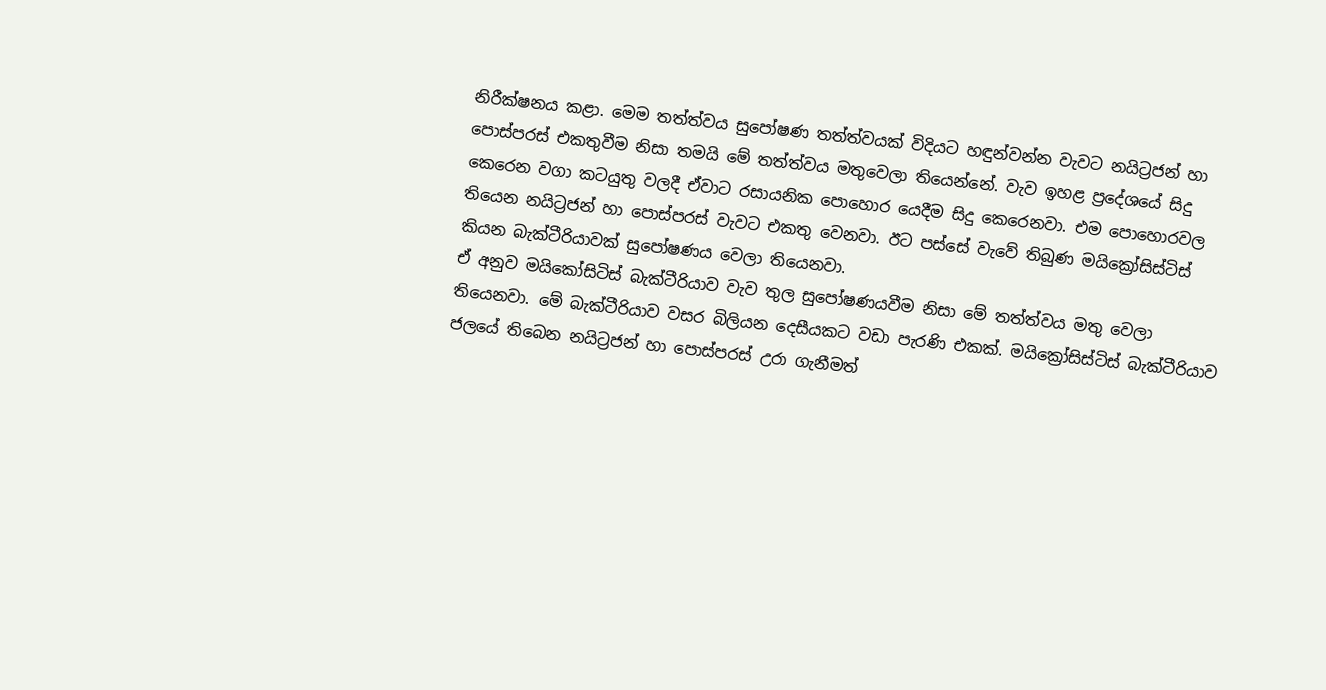නිරීක්ෂනය කළා. මෙම තත්ත්වය සුපෝෂණ තත්ත්වයක් විදියට හඳුන්වන්න වැවට නයිට්‍රජන් හා පොස්පරස් එකතුවීම නිසා තමයි මේ තත්ත්වය මතුවෙලා තියෙන්නේ. වැව ඉහළ ප්‍රදේශයේ සිදු කෙරෙන වගා කටයුතු වලදී ඒවාට රසායනික පොහොර යෙදීම සිදු කෙරෙනවා. එම පොහොරවල තියෙන නයිට්‍රජන් හා පොස්පරස් වැවට එකතු වෙනවා. ඊට පස්සේ වැවේ තිබුණ මයික්‍රෝසිස්ටිස් කියන බැක්ටීරියාවක් සුපෝෂණය වෙලා තියෙනවා.
ඒ අනුව මයිකෝසිටිස් බැක්ටීරියාව වැව තුල සුපෝෂණයවීම නිසා මේ තත්ත්වය මතු වෙලා තියෙනවා. මේ බැක්ටීරියාව වසර බිලියන දෙසීයකට වඩා පැරණි එකක්. මයික්‍රෝසිස්ටිස් බැක්ටීරියාව ජලයේ තිබෙන නයිට්‍රජන් හා පොස්පරස් උරා ගැනීමත්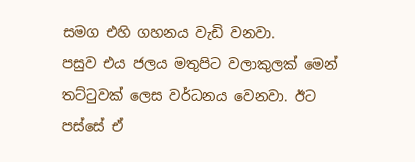සමග එහි ගහනය වැඩි වනවා.
පසුව එය ජලය මතුපිට වලාකුලක් මෙන් තට්ටුවක් ලෙස වර්ධනය වෙනවා. ඊට පස්සේ ඒ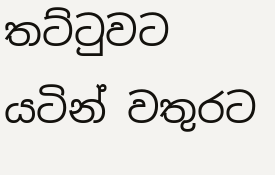තට්ටුවට යටින් වතුරට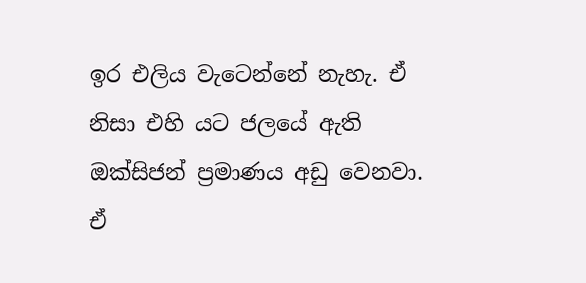ඉර එලිය වැටෙන්නේ නැහැ. ඒ නිසා එහි යට ජලයේ ඇති ඔක්සිජන් ප්‍රමාණය අඩු වෙනවා. ඒ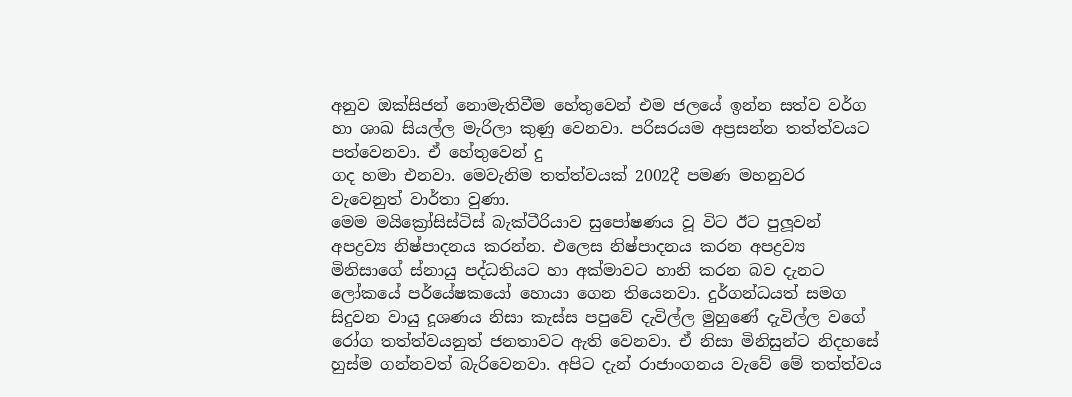අනුව ඔක්සිජන් නොමැතිවීම හේතුවෙන් එම ජලයේ ඉන්න සත්ව වර්ග හා ශාඛ සියල්ල මැරිලා කුණු වෙනවා. පරිසරයම අප්‍රසන්න තත්ත්වයට පත්වෙනවා. ඒ හේතුවෙන් දු
ගද හමා එනවා. මෙවැනිම තත්ත්වයක් 2002දී පමණ මහනුවර වැවෙනුත් වාර්තා වුණා.
මෙම මයික්‍රෝසිස්ටිස් බැක්ටීරියාව සුපෝෂණය වූ විට ඊට පුලූවන් අපද්‍රව්‍ය නිෂ්පාදනය කරන්න. එලෙස නිෂ්පාදනය කරන අපද්‍රව්‍ය මිනිසාගේ ස්නායු පද්ධතියට හා අක්මාවට හානි කරන බව දැනට ලෝකයේ පර්යේෂකයෝ හොයා ගෙන තියෙනවා. දුර්ගන්ධයත් සමග සිදුවන වායු දූශණය නිසා කැස්ස පපුවේ දැවිල්ල මුහුණේ දැවිල්ල වගේ රෝග තත්ත්වයනුත් ජනතාවට ඇති වෙනවා. ඒ නිසා මිනිසුන්ට නිදහසේ හුස්ම ගන්නවත් බැරිවෙනවා. අපිට දැන් රාජාංගනය වැවේ මේ තත්ත්වය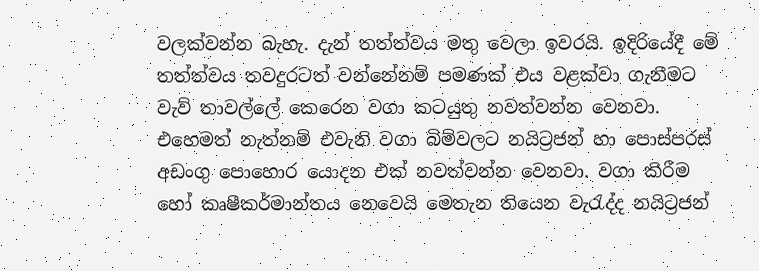වලක්වන්න බැහැ. දැන් තත්ත්වය මතු වෙලා ඉවරයි. ඉදිරියේදී මේ තත්ත්වය තවදුරටත් වන්නේනම් පමණක් එය වළක්වා ගැනීමට වැව් තාවල්ලේ කෙරෙන වගා කටයුතු නවත්වන්න වෙනවා. එහෙමත් නැත්නම් එවැනි වගා බිම්වලට නයිට්‍රජන් හා පොස්පරස් අඩංගු පොහොර යොදන එක් නවත්වන්න වෙනවා. වගා කිරීම හෝ කෘෂීකර්මාන්තය නෙවෙයි මෙතැන තියෙන වැරැද්ද නයිට්‍රජන්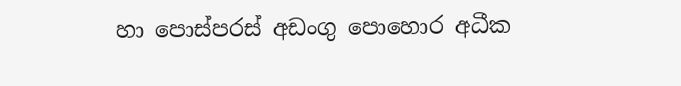හා පොස්පරස් අඩංගු පොහොර අධීක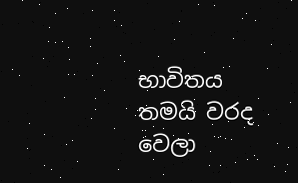භාවිතය තමයි වරද වෙලා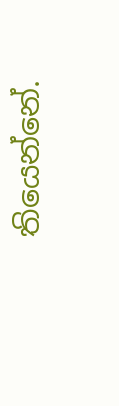තියෙන්නේ.